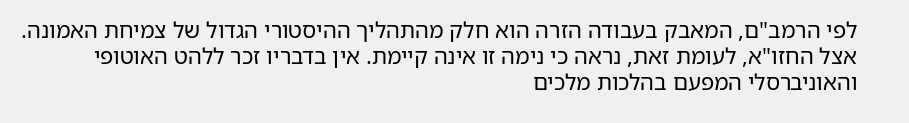לפי הרמב"ם, המאבק בעבודה הזרה הוא חלק מהתהליך ההיסטורי הגדול של צמיחת האמונה. אצל החזו"א, לעומת זאת, נראה כי נימה זו אינה קיימת. אין בדבריו זכר ללהט האוטופי והאוניברסלי המפעם בהלכות מלכים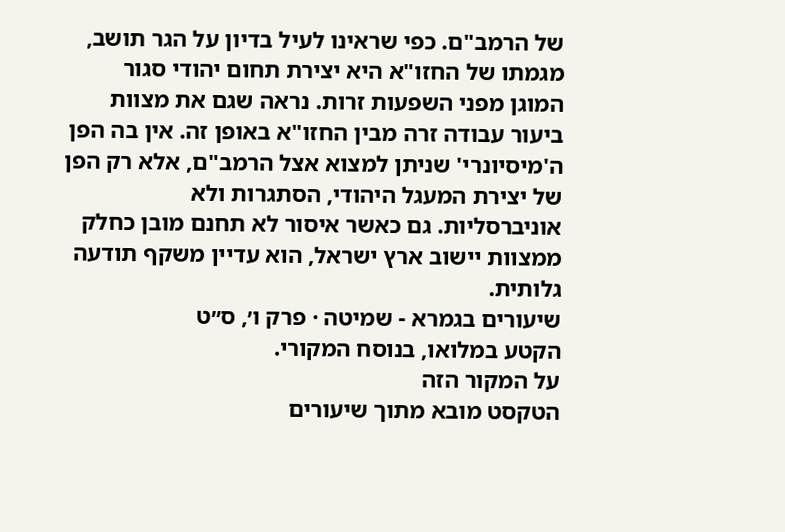של הרמב"ם. כפי שראינו לעיל בדיון על הגר תושב, מגמתו של החזו"א היא יצירת תחום יהודי סגור המוגן מפני השפעות זרות. נראה שגם את מצוות ביעור עבודה זרה מבין החזו"א באופן זה. אין בה הפן ה'מיסיונרי' שניתן למצוא אצל הרמב"ם, אלא רק הפן של יצירת המעגל היהודי, הסתגרות ולא אוניברסליות. גם כאשר איסור לא תחנם מובן כחלק ממצוות יישוב ארץ ישראל, הוא עדיין משקף תודעה גלותית.
שיעורים בגמרא - שמיטה · פרק ו׳, ס״ט
הקטע במלואו, בנוסח המקורי.
על המקור הזה
הטקסט מובא מתוך שיעורים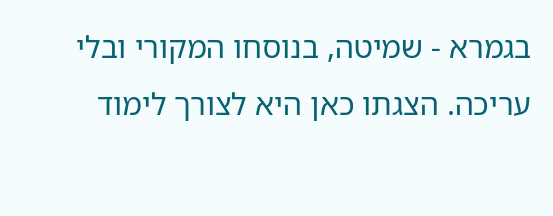בגמרא - שמיטה, בנוסחו המקורי ובלי עריכה. הצגתו כאן היא לצורך לימוד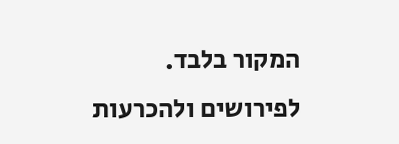המקור בלבד. לפירושים ולהכרעות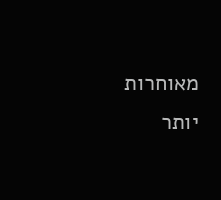מאוחרות יותר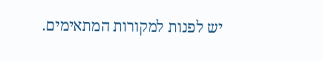יש לפנות למקורות המתאימים.